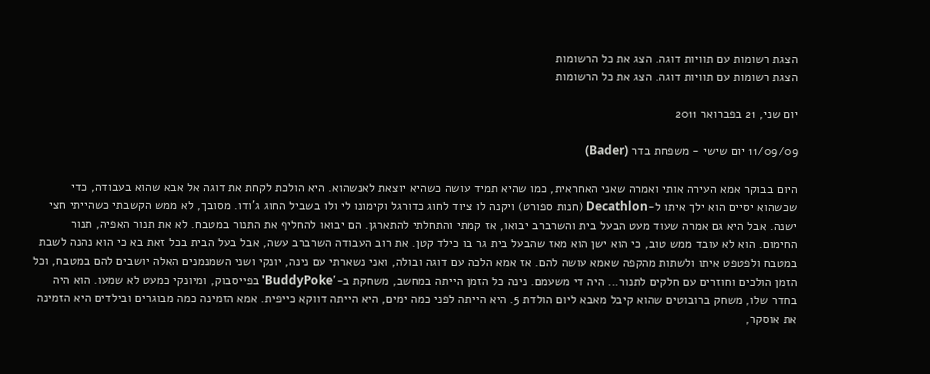הצגת רשומות עם תוויות דוגה. הצג את כל הרשומות
הצגת רשומות עם תוויות דוגה. הצג את כל הרשומות

יום שני, 21 בפברואר 2011

11/09/09 יום שישי - משפחת בדר (Bader)

היום בבוקר אמא העירה אותי ואמרה שאני האחראית, כמו שהיא תמיד עושה כשהיא יוצאת לאנשהוא. היא הולכת לקחת את דוגה אל אבא שהוא בעבודה, כדי שכשהוא יסיים הוא ילך איתו ל-Decathlon (חנות ספורט) ויקנה לו ציוד לחוג כדורגל וקימונו לי ולו בשביל החוג ג'ודו. מסובך, לא ממש הקשבתי כשהייתי חצי ישנה. אבל היא גם אמרה שעוד מעט הבעל בית והשרברב יבואו, אז קמתי והתחלתי להתארגן. הם יבואו להחליף את התנור במטבח. לא את תנור האפיה, תנור החימום. הוא לא עובד ממש טוב, כי הוא ישן הוא מאז שהבעל בית גר בו כילד קטן. את רוב העבודה השרברב עשה, אבל בעל הבית בכל זאת בא כי הוא נהנה לשבת במטבח ולפטפט איתו ולשתות מהקפה שאמא עושה להם. אז אמא הלכה עם דוגה ובולה, ואני נשארתי עם נינה, יונקי ושני השמנמנים האלה יושבים להם במטבח, וכל הזמן הולכים וחוזרים עם חלקים לתנור... היה די משעמם. נינה כל הזמן הייתה במחשב, משחקת ב-'BuddyPoke' בפייסבוק, ומיונקי כמעט לא שמעו. הוא היה בחדר שלו, משחק ברובוטים שהוא קיבל מאבא ליום הולדת 5. היא הייתה לפני כמה ימים, היא הייתה דווקא כייפית. אמא הזמינה כמה מבוגרים ובילדים היא הזמינה את אוסקר,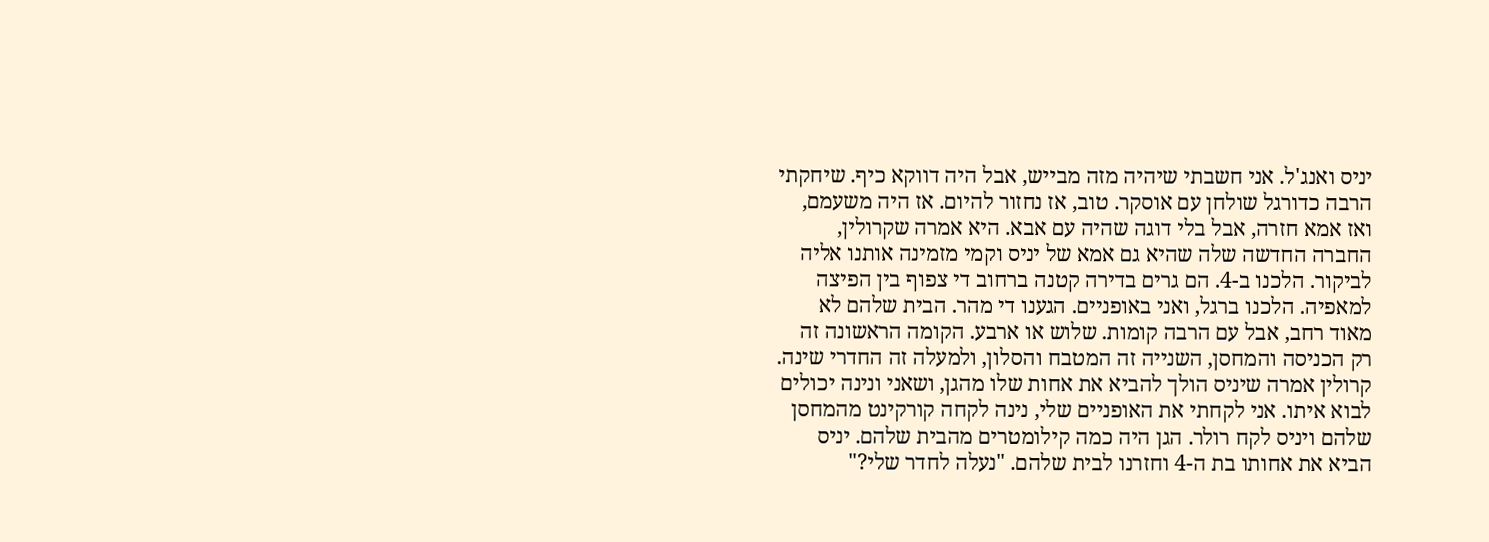יניס ואנג'ל. אני חשבתי שיהיה מזה מבייש, אבל היה דווקא כיף. שיחקתי הרבה כדורגל שולחן עם אוסקר. טוב, אז נחזור להיום. אז היה משעמם, ואז אמא חזרה, אבל בלי דוגה שהיה עם אבא. היא אמרה שקרולין, החברה החדשה שלה שהיא גם אמא של יניס וקמי מזמינה אותנו אליה לביקור. הלכנו ב-4. הם גרים בדירה קטנה ברחוב די צפוף בין הפיצה למאפיה. הלכנו ברגל, ואני באופניים. הגענו די מהר. הבית שלהם לא מאוד רחב, אבל עם הרבה קומות. שלוש או ארבע. הקומה הראשונה זה רק הכניסה והמחסן, השנייה זה המטבח והסלון, ולמעלה זה החדרי שינה. קרולין אמרה שיניס הולך להביא את אחות שלו מהגן, ושאני ונינה יכולים לבוא איתו. אני לקחתי את האופניים שלי, נינה לקחה קורקינט מהמחסן שלהם ויניס לקח רולר. הגן היה כמה קילומטרים מהבית שלהם. יניס הביא את אחותו בת ה-4 וחזרנו לבית שלהם. "נעלה לחדר שלי?"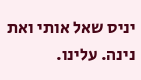יניס שאל אותי ואת נינה. עלינו.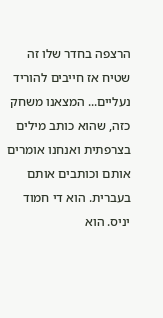הרצפה בחדר שלו זה שטיח אז חייבים להוריד נעליים... המצאנו משחק כזה, שהוא כותב מילים בצרפתית ואנחנו אומרים אותם וכותבים אותם בעברית. הוא די חמוד יניס. הוא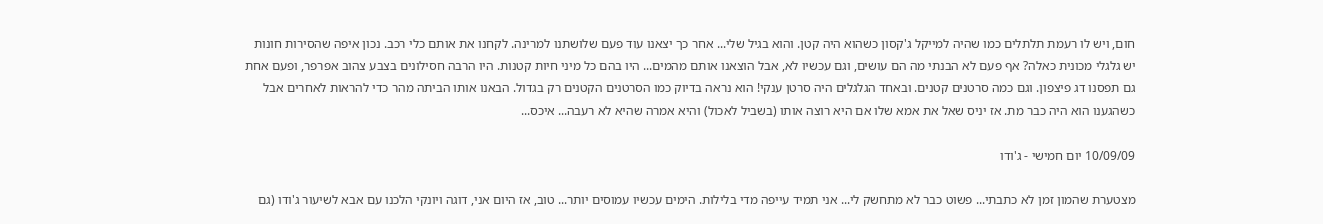חום, ויש לו רעמת תלתלים כמו שהיה למייקל ג'קסון כשהוא היה קטן. והוא בגיל שלי... אחר כך יצאנו עוד פעם שלושתנו למרינה. לקחנו את אותם כלי רכב. נכון איפה שהסירות חונות יש גלגלי מכונית כאלה? אף פעם לא הבנתי מה הם עושים, וגם עכשיו לא, אבל הוצאנו אותם מהמים... היו בהם כל מיני חיות קטנות. היו הרבה חסילונים בצבע צהוב אפרפר, ופעם אחת גם תפסנו דג פיצפון. וגם כמה סרטנים קטנים. ובאחד הגלגלים היה סרטן ענקי! הוא נראה בדיוק כמו הסרטנים הקטנים רק בגדול. הבאנו אותו הביתה מהר כדי להראות לאחרים אבל כשהגענו הוא היה כבר מת. אז יניס שאל את אמא שלו אם היא רוצה אותו (בשביל לאכול) והיא אמרה שהיא לא רעבה... איכס...

10/09/09 יום חמישי - ג'ודו

מצטערת שהמון זמן לא כתבתי... פשוט כבר לא מתחשק לי... אני תמיד עייפה מדי בלילות. הימים עכשיו עמוסים יותר... טוב, אז היום אני, דוגה ויונקי הלכנו עם אבא לשיעור ג'ודו (גם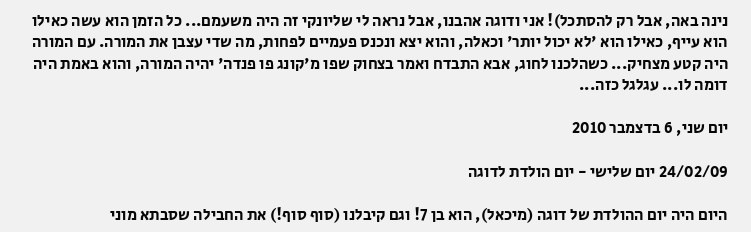נינה באה, אבל רק להסתכל)! אני ודוגה אהבנו, אבל נראה לי שליונקי זה היה משעמם... כל הזמן הוא עשה כאילו הוא עייף, כאילו הוא 'לא יכול יותר' וכאלה, והוא יצא ונכנס פעמיים לפחות, מה שדי עצבן את המורה. עם המורה היה קטע מצחיק... כשהלכנו לחוג, אבא התבדח ואמר בצחוק שפו מ'קונג פו פנדה' יהיה המורה, והוא באמת היה דומה לו... עגלגל כזה...

יום שני, 6 בדצמבר 2010

24/02/09 יום שלישי - יום הולדת לדוגה

היום היה יום ההולדת של דוגה (מיכאל), הוא בן 7! וגם קיבלנו (סוף סוף!) את החבילה שסבתא מוני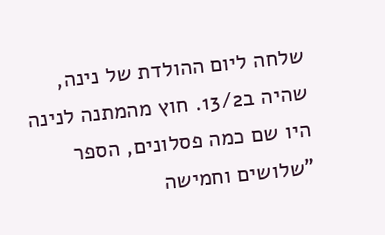שלחה ליום ההולדת של נינה, שהיה ב13/2. חוץ מהמתנה לנינה היו שם כמה פסלונים, הספר "שלושים וחמישה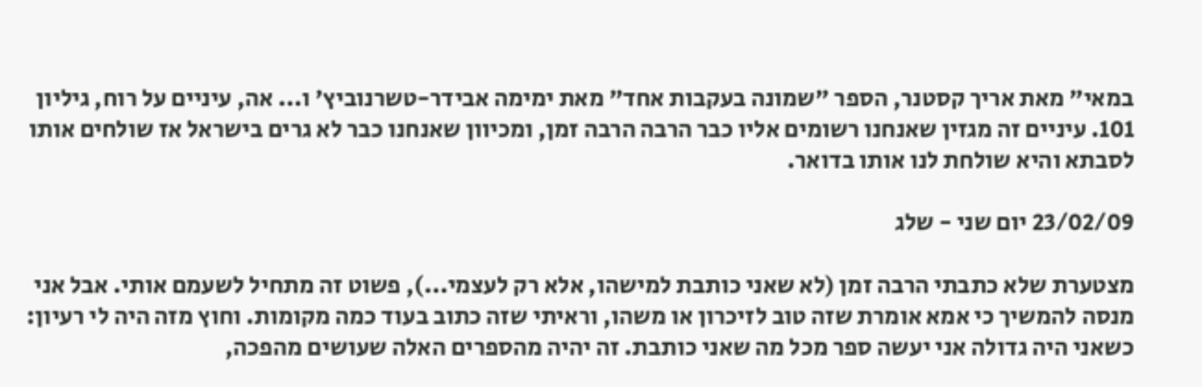במאי" מאת אריך קסטנר, הספר "שמונה בעקבות אחד" מאת ימימה אבידר-טשרנוביץ' ו... אה, עיניים על רוח, גיליון 101. עיניים זה מגזין שאנחנו רשומים אליו כבר הרבה הרבה זמן, ומכיוון שאנחנו כבר לא גרים בישראל אז שולחים אותו לסבתא והיא שולחת לנו אותו בדואר.

23/02/09 יום שני - שלג

מצטערת שלא כתבתי הרבה זמן (לא שאני כותבת למישהו, אלא רק לעצמי...), פשוט זה מתחיל לשעמם אותי. אבל אני מנסה להמשיך כי אמא אומרת שזה טוב לזיכרון או משהו, וראיתי שזה כתוב בעוד כמה מקומות. וחוץ מזה היה לי רעיון: כשאני היה גדולה אני יעשה ספר מכל מה שאני כותבת. זה יהיה מהספרים האלה שעושים מהפכה,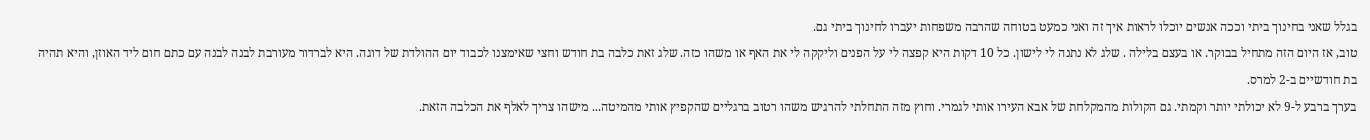בגלל שאני בחינוך ביתי וככה אנשים יוכלו לראות איך זה ואני כמעט בטוחה שהרבה משפחות יעברו לחינוך ביתי גם.
טוב, אז היום הזה מתחיל בבוקר. או בעצם בלילה . שלג לא נתנה לי לישון. כל 10 דקות היא קפצה לי על הפנים וליקקה לי את האף או משהו כזה. שלג זאת כלבה בת חודש וחצי שאימצנו לכבוד יום ההולדת של דוגה. היא לברדור מעורבת לבנה לבנה עם כתם חום ליד האוזן, והיא תהיה בת חודשיים ב-2 למרס.
בערך ברבע ל-9 לא יכולתי יותר וקמתי. גם הקולות מהמקלחת של אבא העירו אותי לגמרי. וחוץ מזה התחלתי להרגיש משהו רטוב ברגליים שהקפיץ אותי מהמיטה... מישהו צריך לאלף את הכלבה הזאת.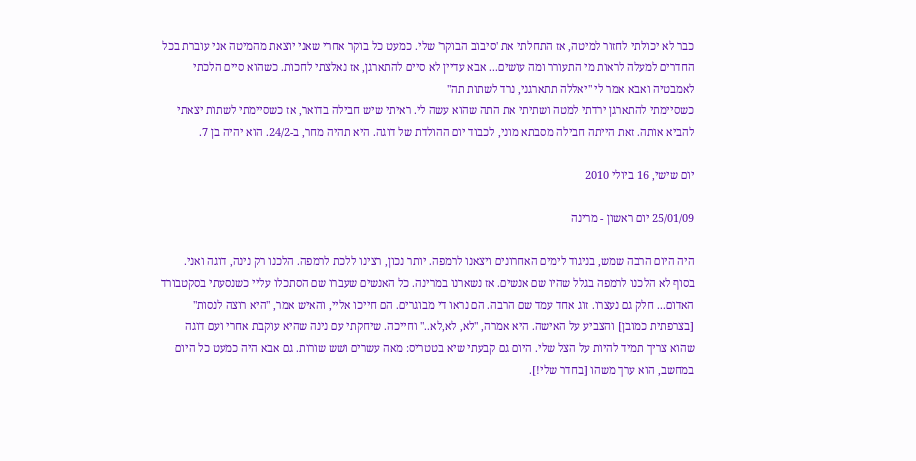כבר לא יכולתי לחזור למיטה, אז התחלתי את 'סיבוב הבוקר' שלי. כמעט כל בוקר אחרי שאני יוצאת מהמיטה אני עוברת בכל החדרים למעלה לראות מי התעורר ומה עושים... אבא עדיין לא סיים להתארגן, אז נאלצתי לחכות. כשהוא סיים הלכתי לאמבטיה ואבא אמר לי "יאללה תתארגני, נרד לשתות תה"
כשסיימתי להתארגן ירדתי למטה ושתיתי את התה שהוא עשה לי. ראיתי שיש חבילה בדואר, אז כשסיימתי לשתות יצאתי להביא אותה. זאת הייתה חבילה מסבתא מוני, לכבוד יום ההולדת של דוגה. היא תהיה מחר, ב-24/2. הוא יהיה בן 7.

יום שישי, 16 ביולי 2010

25/01/09 יום ראשון - מרינה

היה היום הרבה שמש, בניגוד לימים האחרונים ויצאנו לרמפה. יותר נכון, רצינו ללכת לרמפה. הלכנו רק נינה, דוגה ואני. בסוף לא הלכנו לרמפה בגלל שהיו שם אנשים. אז נשארנו במרינה. כל האנשים שעברו שם הסתכלו עליי כשנסעתי בסקטבורד האדום... חלק גם נעצרו. זוג אחד עמד שם הרבה. הם נראו די מבוגרים. הם חייכו אליי, והאיש אמר, "היא רוצה לנסות" [בצרפתית כמובן] והצביע על האישה. היא אמרה, "לא, לא,לא.." וחייכה. שיחקתי עם נינה שהיא עוקבת אחרי ועם דוגה שהוא צריך תמיד להיות על הצל שלי. היום גם קבעתי שיא בטטריס: מאה עשרים ושש שורות. גם אבא היה כמעט כל היום במחשב, הוא ערך משהו [בחדר שלי!].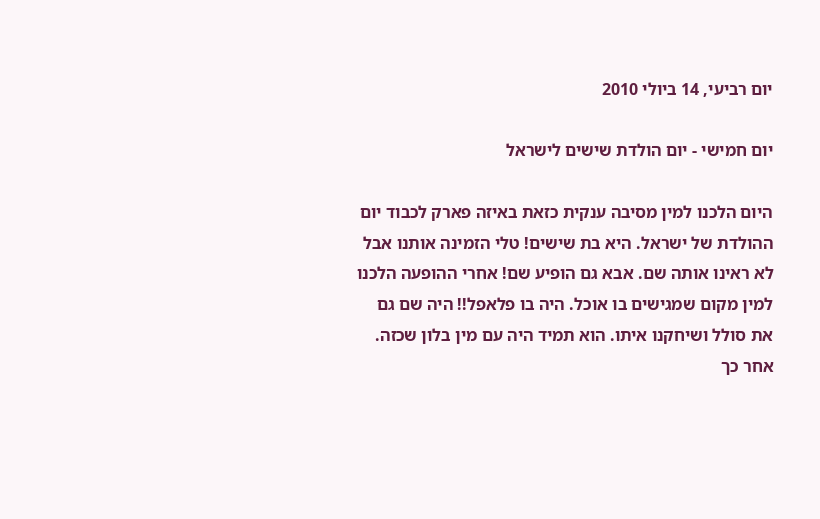יום רביעי, 14 ביולי 2010

יום חמישי - יום הולדת שישים לישראל

היום הלכנו למין מסיבה ענקית כזאת באיזה פארק לכבוד יום ההולדת של ישראל. היא בת שישים! טלי הזמינה אותנו אבל לא ראינו אותה שם. אבא גם הופיע שם! אחרי ההופעה הלכנו למין מקום שמגישים בו אוכל. היה בו פלאפל!! היה שם גם את סולל ושיחקנו איתו. הוא תמיד היה עם מין בלון שכזה.
אחר כך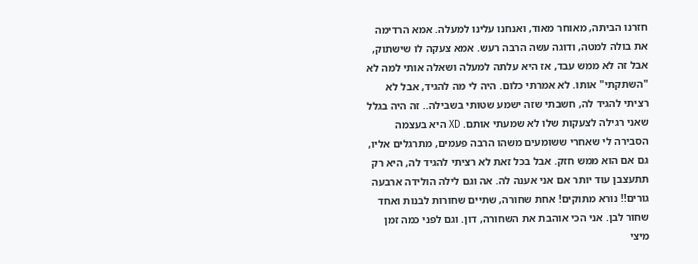חזרנו הביתה, מאוחר מאוד, ואנחנו עלינו למעלה. אמא הרדימה את בולה למטה, ודוגה עשה הרבה רעש. אמא צעקה לו שישתוק, אבל זה לא ממש עבד, אז היא עלתה למעלה ושאלה אותי למה לא "השתקתי" אותו. לא אמרתי כלום. היה לי מה להגיד, אבל לא רציתי להגיד לה, חשבתי שזה ישמע שטותי בשבילה.. זה היה בגלל שאני רגילה לצעקות שלו לא שמעתי אותם. XD היא בעצמה הסבירה לי שאחרי ששומעים משהו הרבה פעמים, מתרגלים אליו, גם אם הוא ממש חזק. אבל בכל זאת לא רציתי להגיד לה, היא רק תתעצבן עוד יותר אם אני אענה לה. אה וגם לילה הולידה ארבעה גורים!! נורא מתוקים! אחת שחורה, שתיים שחורות לבנות ואחד שחור לבן. אני הכי אוהבת את השחורה, דון. וגם לפני כמה זמן מיצי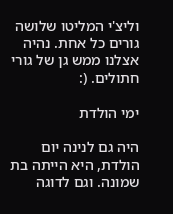וליצ'י המליטו שלושה גורים כל אחת. נהיה אצלנו ממש גן של גורי חתולים. (:

ימי הולדת

היה גם לנינה יום הולדת, היא הייתה בת שמונה. וגם לדוגה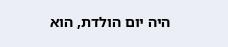היה יום הולדת, הוא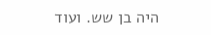היה בן שש. ועוד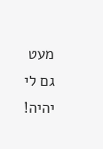מעט גם לי יהיה!